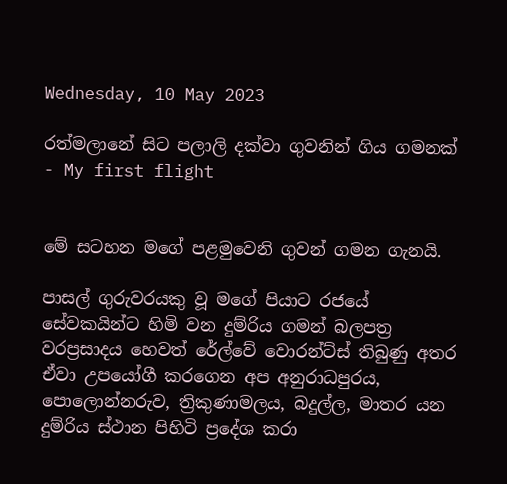Wednesday, 10 May 2023

රත්මලානේ සිට පලාලි දක්වා ගුවනින් ගිය ගමනක් - My first flight


මේ සටහන මගේ පළමුවෙනි ගුවන් ගමන ගැනයි.

පාසල් ගුරුවරයකු වූ මගේ පියාට රජයේ සේවකයින්ට හිමි වන දුම්රිය ගමන් බලපත්‍ර වරප්‍රසාදය හෙවත් රේල්වේ වොරන්ට්ස් තිබුණු අතර ඒවා උපයෝගී කරගෙන අප අනුරාධපුරය, පොලොන්නරුව, ත්‍රිකුණාමලය, බදුල්ල, මාතර යන දුම්රිය ස්ථාන පිහිටි ප්‍රදේශ කරා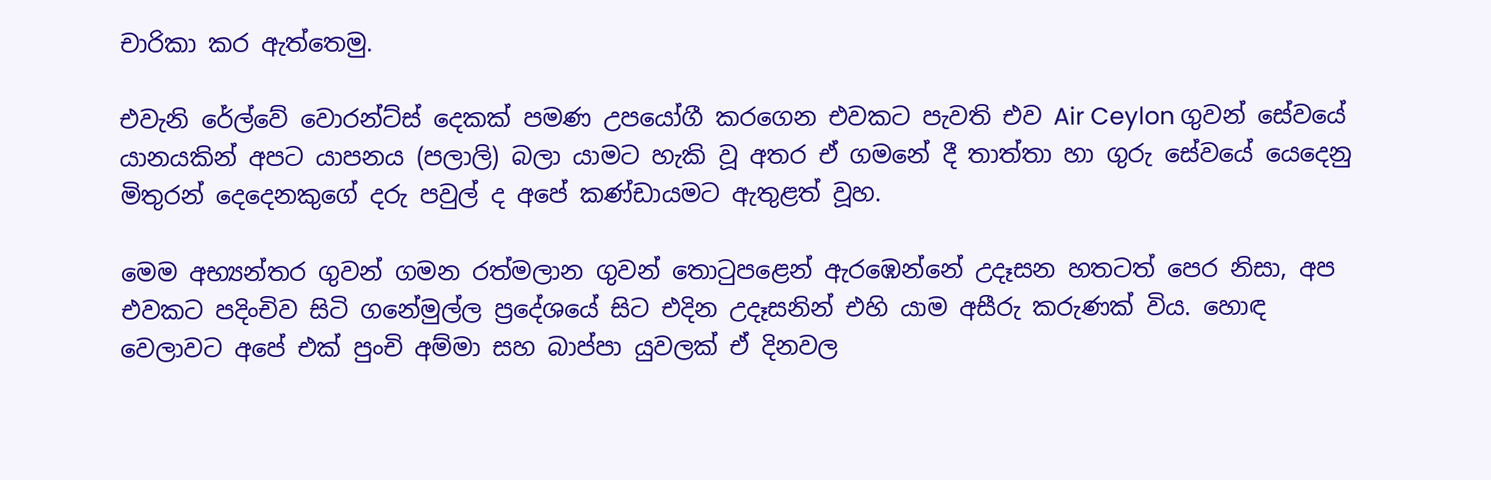චාරිකා කර ඇත්තෙමු.

එවැනි රේල්වේ වොරන්ට්ස් දෙකක් පමණ උපයෝගී කරගෙන එවකට පැවති එව Air Ceylon ගුවන් සේවයේ යානයකින් අපට යාපනය (පලාලි) බලා යාමට හැකි වූ අතර ඒ ගමනේ දී තාත්තා හා ගුරු සේවයේ යෙදෙනු මිතුරන් දෙදෙනකුගේ දරු පවුල් ද අපේ කණ්ඩායමට ඇතුළත් වූහ.

මෙම අභ්‍යන්තර ගුවන් ගමන රත්මලාන ගුවන් තොටුපළෙන් ඇරඹෙන්නේ උදෑසන හතටත් පෙර නිසා, අප එවකට පදිංචිව සිටි ගනේමුල්ල ප්‍රදේශයේ සිට එදින උදෑසනින් එහි යාම අසීරු කරුණක් විය. හොඳ වෙලාවට අපේ එක් පුංචි අම්මා සහ බාප්පා යුවලක් ඒ දිනවල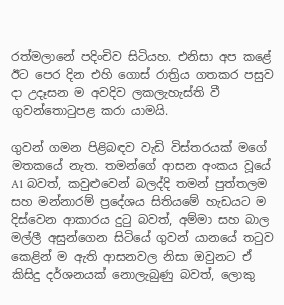රත්මලානේ පදිංචිව සිටියහ. එනිසා අප කළේ ඊට පෙර දින එහි ගොස් රාත්‍රිය ගතකර පසුව දා උදෑසන ම අවදිව ලකලැහැස්ති වී ගුවන්තොටුපළ කරා යාමයි.

ගුවන් ගමන පිළිබඳව වැඩි විස්තරයක් මගේ මතකයේ නැත. තමන්ගේ ආසන අංකය වූයේ A1 බවත්, කවුළුවෙන් බලද්දි තමන් පුත්තලම සහ මන්නාරම් ප්‍රදේශය සිතියමේ හැඩයට ම දිස්වෙන ආකාරය දුටු බවත්, අම්මා සහ බාල මල්ලී අසුන්ගෙන සිටියේ ගුවන් යානයේ තටුව කෙළින් ම ඇති ආසනවල නිසා ඔවුනට ඒ කිසිදු දර්ශනයක් නොලැබුණු බවත්, ලොකු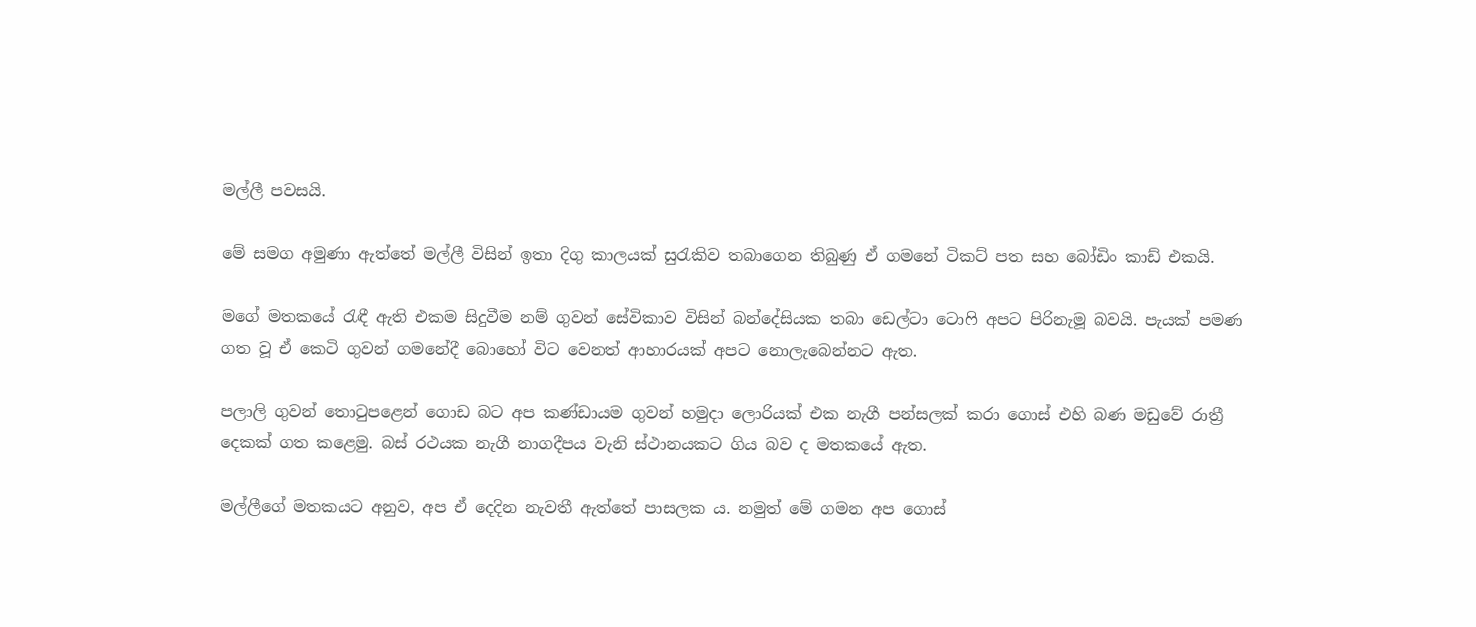මල්ලී පවසයි.

මේ සමග අමුණා ඇත්තේ මල්ලී විසින් ඉතා දිගු කාලයක් සුරැකිව තබාගෙන තිබුණු ඒ ගමනේ ටිකට් පත සහ බෝඩිං කාඩ් එකයි.

මගේ මතකයේ රැඳී ඇති එකම සිදුවීම නම් ගුවන් සේවිකාව විසින් බන්දේසියක තබා ඩෙල්ටා ටොෆි අපට පිරිනැමූ බවයි. පැයක් පමණ ගත වූ ඒ කෙටි ගුවන් ගමනේදී බොහෝ විට වෙනත් ආහාරයක් අපට නොලැබෙන්නට ඇත.

පලාලි ගුවන් තොටුපළෙන් ගොඩ බට අප කණ්ඩායම ගුවන් හමුදා ලොරියක් එක නැගී පන්සලක් කරා ගොස් එහි බණ මඩුවේ රාත්‍රී දෙකක් ගත කළෙමු. බස් රථයක නැගී නාගදීපය වැනි ස්ථානයකට ගිය බව ද මතකයේ ඇත.

මල්ලීගේ මතකයට අනුව, අප ඒ දෙදින නැවතී ඇත්තේ පාසලක ය. නමුත් මේ ගමන අප ගොස්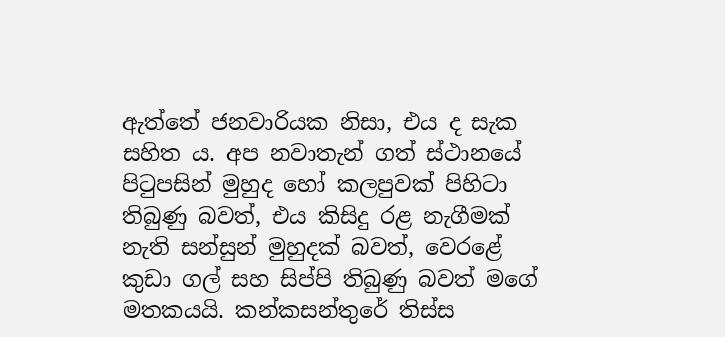ඇත්තේ ජනවාරියක නිසා, එය ද සැක සහිත ය. අප නවාතැන් ගත් ස්ථානයේ පිටුපසින් මුහුද හෝ කලපුවක් පිහිටා තිබුණු බවත්, එය කිසිදු රළ නැගීමක් නැති සන්සුන් මුහුදක් බවත්, වෙරළේ කුඩා ගල් සහ සිප්පි තිබුණු බවත් මගේ මතකයයි. කන්කසන්තුරේ තිස්ස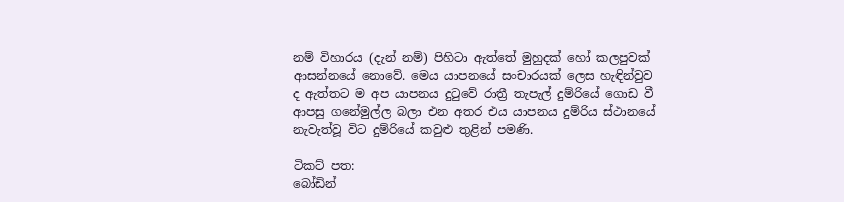නම් විහාරය (දැන් නම්) පිහිටා ඇත්තේ මුහුදක් හෝ කලපුවක් ආසන්නයේ නොවේ. මෙය යාපනයේ සංචාරයක් ලෙස හැඳින්වුව ද ඇත්තට ම අප යාපනය දුටුවේ රාත්‍රී තැපැල් දුම්රියේ ගොඩ වී ආපසු ගනේමුල්ල බලා එන අතර එය යාපනය දුම්රිය ස්ථානයේ නැවැත්වූ විට දුම්රියේ කවුළු තුළින් පමණි.

ටිකට් පත:
බෝඩින්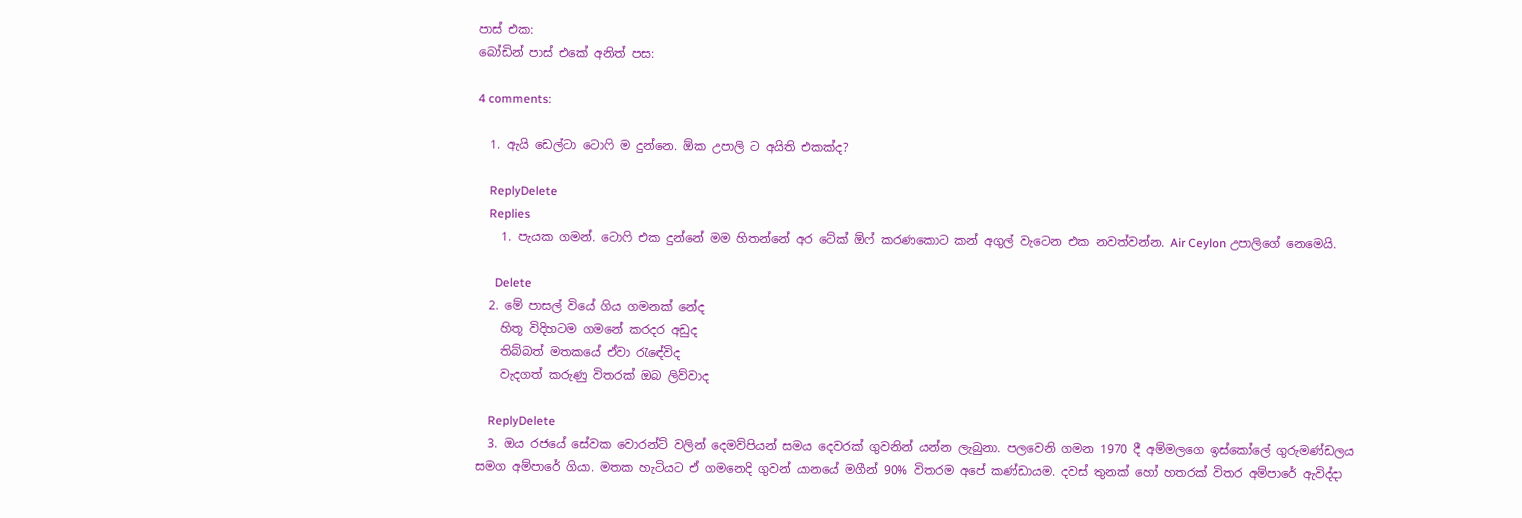පාස් එක:
බෝඩින් පාස් එකේ අනිත් පස:

4 comments:

  1. ඇයි ඩෙල්ටා ටොෆි ම දුන්නෙ. ඕක උපාලි ට අයිති එකක්ද?

    ReplyDelete
    Replies
    1. පැයක ගමන්. ටොෆි එක දුන්නේ මම හිතන්නේ අර ටේක් ඕෆ් කරණකොට කන් අගුල් වැටෙන එක නවත්වන්න. Air Ceylon උපාලිගේ නෙමෙයි.

      Delete
  2. මේ පාසල් වියේ ගිය ගමනක් නේද
    හිතූ විදිහටම ගමනේ කරදර අඩුද
    තිබ්බත් මතකයේ ඒවා රැඳේවිද
    වැදගත් කරුණු විතරක් ඔබ ලිව්වාද

    ReplyDelete
  3. ඔය රජයේ සේවක වොරන්ට් වලින් දෙමව්පියන් සමය දෙවරක් ගුවනින් යන්න ලැබුනා. පලවෙනි ගමන 1970 දී අම්මලගෙ ඉස්කෝලේ ගුරුමණ්ඩලය සමග අම්පාරේ ගියා. මතක හැටියට ඒ ගමනෙදි ගුවන් යානයේ මගීන් 90% විතරම අපේ කණ්ඩායම. දවස් තුනක් හෝ හතරක් විතර අම්පාරේ ඇවිද්දා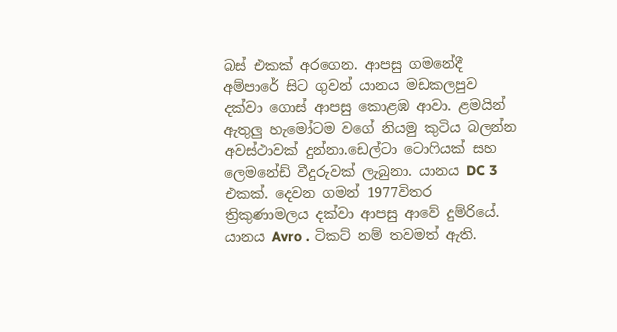බස් එකක් අරගෙන. ආපසු ගමනේදී අම්පාරේ සිට ගුවන් යානය මඩකලපුව දක්වා ගොස් ආපසු කොළඹ ආවා. ළමයින් ඇතුලු හැමෝටම වගේ නියමු කුටිය බලන්න අවස්ථාවක් දුන්නා.ඩෙල්ටා ටොෆියක් සහ ලෙමනේඩ් වීදුරුවක් ලැබුනා. යානය DC 3 එකක්. දෙවන ගමන් 1977විතර ත්‍රිකුණාමලය දක්වා ආපසු ආවේ දුම්රියේ. යානය Avro . ටිකට් නම් තවමත් ඇති.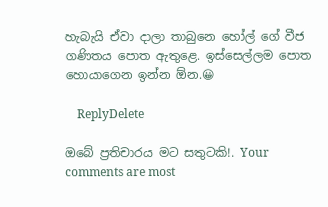හැබැයි ඒවා දාලා තාබුනෙ හෝල් ගේ වීජ ගණිතය පොත ඇතුළෙ. ඉස්සෙල්ලම පොත හොයාගෙන ඉන්න ඕන.😀

    ReplyDelete

ඔබේ ප්‍රතිචාරය මට සතුටකි!. Your comments are most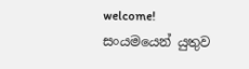welcome!
සංයමයෙන් යුතුව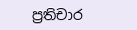ප්‍රතිචාර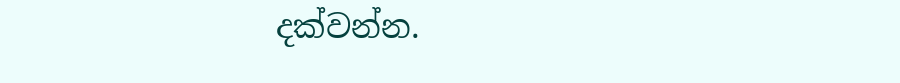දක්වන්න.